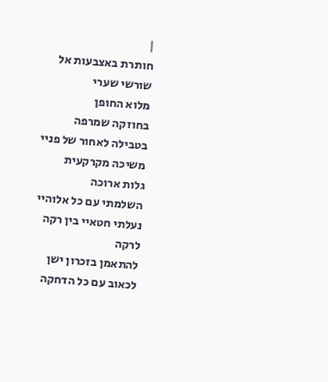|
חותרת באצבעות אל שורשי שערי
מלוא החופן
בחוזקה שמרפה
בטבילה לאחור של פניי
משיכה מקרקעית
גלות ארוכה
השלמתי עם כל אלוהיי
נעלתי חטאיי בין רקה לרקה
להתאמן בזכרון ישן
לכאוב עם כל הדחקה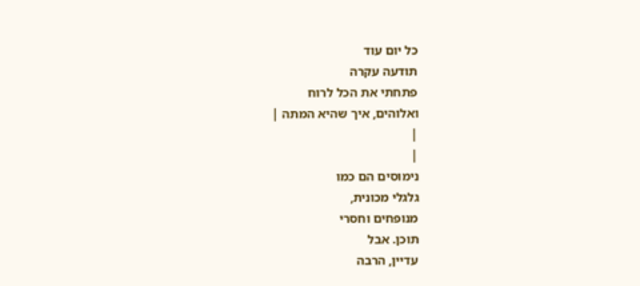כל יום עוד
תודעה עקרה
פתחתי את הכל לרוח
ואלוהים, איך שהיא המתה |
|
|
נימוסים הם כמו
גלגלי מכונית,
מנופחים וחסרי
תוכן. אבל
עדיין, הרבה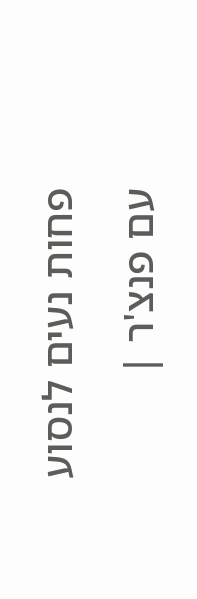פחות נעים לנסוע
עם פנצ'ר |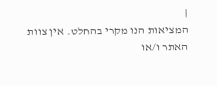|
המציאות הנו מקרי בהחלט. אין צוות האתר ו/או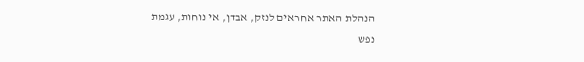הנהלת האתר אחראים לנזק, אבדן, אי נוחות, עגמת
נפש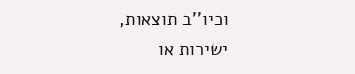וכיו''ב תוצאות, ישירות או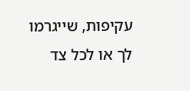עקיפות, שייגרמו
לך או לכל צד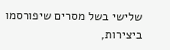שלישי בשל מסרים שיפורסמו
ביצירות,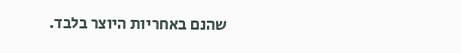שהנם באחריות היוצר בלבד.